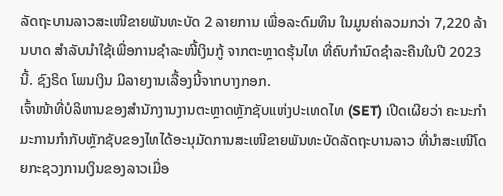ລັດຖະບານລາວສະເໜີຂາຍພັນທະບັດ 2 ລາຍການ ເພື່ອລະດົມທຶນ ໃນມູນຄ່າລວມກວ່າ 7,220 ລ້ານບາດ ສໍາລັບນໍາໃຊ້ເພື່ອການຊໍາລະໜີ້ເງິນກູ້ ຈາກຕະຫຼາດຮຸ້ນໄທ ທີ່ຄົບກໍານົດຊໍາລະຄືນໃນປີ 2023 ນີ້. ຊົງຣິດ ໂພນເງິນ ມີລາຍງານເລື້ອງນີ້ຈາກບາງກອກ.
ເຈົ້າໜ້າທີ່ບໍລິຫານຂອງສໍານັກງານງານຕະຫຼາດຫຼັກຊັບແຫ່ງປະເທດໄທ (SET) ເປີດເຜີຍວ່າ ຄະນະກໍາມະການກໍາກັບຫຼັກຊັບຂອງໄທໄດ້ອະນຸມັດການສະເໜີຂາຍພັນທະບັດລັດຖະບານລາວ ທີ່ນໍາສະເໜີໂດຍກະຊວງການເງິນຂອງລາວເມື່ອ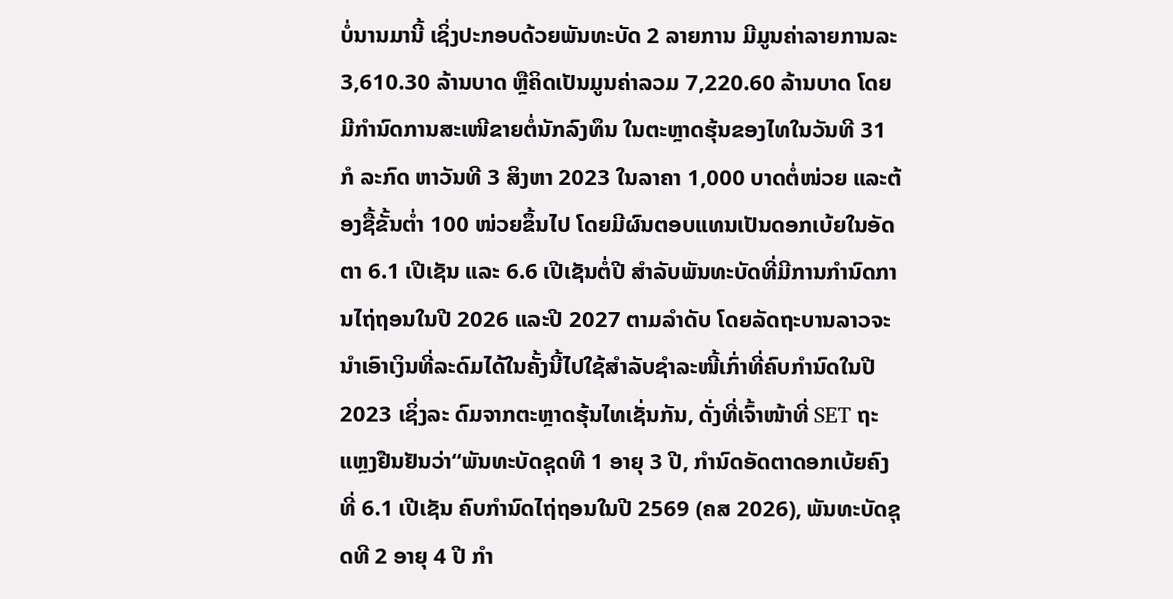ບໍ່ນານມານີ້ ເຊິ່ງປະກອບດ້ວຍພັນທະບັດ 2 ລາຍການ ມີມູນຄ່າລາຍການລະ 3,610.30 ລ້ານບາດ ຫຼືຄິດເປັນມູນຄ່າລວມ 7,220.60 ລ້ານບາດ ໂດຍມີກໍານົດການສະເໜີຂາຍຕໍ່ນັກລົງທຶນ ໃນຕະຫຼາດຮຸ້ນຂອງໄທໃນວັນທີ 31 ກໍ ລະກົດ ຫາວັນທີ 3 ສິງຫາ 2023 ໃນລາຄາ 1,000 ບາດຕໍ່ໜ່ວຍ ແລະຕ້ອງຊື້ຂັ້ນຕໍ່າ 100 ໜ່ວຍຂຶ້ນໄປ ໂດຍມີຜົນຕອບແທນເປັນດອກເບ້ຍໃນອັດຕາ 6.1 ເປີເຊັນ ແລະ 6.6 ເປີເຊັນຕໍ່ປີ ສໍາລັບພັນທະບັດທີ່ມີການກໍານົດການໄຖ່ຖອນໃນປີ 2026 ແລະປີ 2027 ຕາມລໍາດັບ ໂດຍລັດຖະບານລາວຈະນໍາເອົາເງິນທີ່ລະດົມໄດ້ໃນຄັ້ງນີ້ໄປໃຊ້ສໍາລັບຊໍາລະໜີ້ເກົ່າທີ່ຄົບກໍານົດໃນປີ 2023 ເຊິ່ງລະ ດົມຈາກຕະຫຼາດຮຸ້ນໄທເຊັ່ນກັນ, ດັ່ງທີ່ເຈົ້າໜ້າທີ່ SET ຖະແຫຼງຢືນຢັນວ່າ“ພັນທະບັດຊຸດທີ 1 ອາຍຸ 3 ປີ, ກໍານົດອັດຕາດອກເບ້ຍຄົງທີ່ 6.1 ເປີເຊັນ ຄົບກໍານົດໄຖ່ຖອນໃນປີ 2569 (ຄສ 2026), ພັນທະບັດຊຸດທີ 2 ອາຍຸ 4 ປີ ກໍາ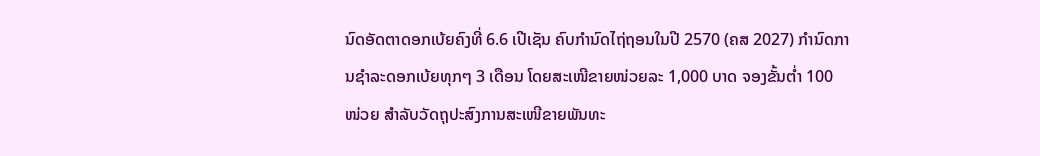ນົດອັດຕາດອກເບ້ຍຄົງທີ່ 6.6 ເປີເຊັນ ຄົບກໍານົດໄຖ່ຖອນໃນປີ 2570 (ຄສ 2027) ກໍານົດການຊໍາລະດອກເບ້ຍທຸກໆ 3 ເດືອນ ໂດຍສະເໜີຂາຍໜ່ວຍລະ 1,000 ບາດ ຈອງຂັ້ນຕໍ່າ 100 ໜ່ວຍ ສໍາລັບວັດຖຸປະສົງການສະເໜີຂາຍພັນທະ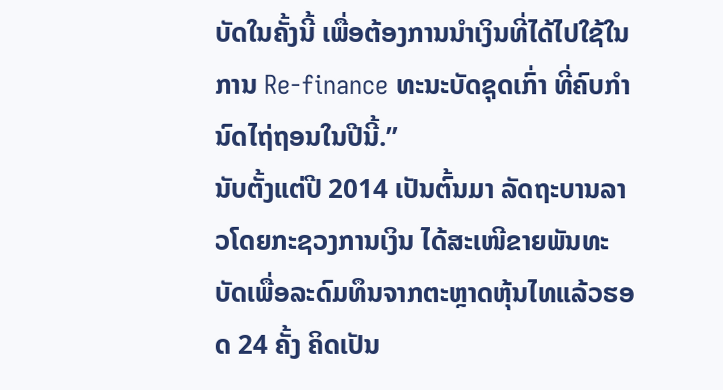ບັດໃນຄັ້ງນີ້ ເພື່ອຕ້ອງການນໍາເງິນທີ່ໄດ້ໄປໃຊ້ໃນການ Re-finance ທະນະບັດຊຸດເກົ່າ ທີ່ຄົບກໍານົດໄຖ່ຖອນໃນປີນີ້.”
ນັບຕັ້ງແຕ່ປີ 2014 ເປັນຕົ້ນມາ ລັດຖະບານລາວໂດຍກະຊວງການເງິນ ໄດ້ສະເໜີຂາຍພັນທະບັດເພື່ອລະດົມທຶນຈາກຕະຫຼາດຫຸ້ນໄທແລ້ວຮອດ 24 ຄັ້ງ ຄິດເປັນ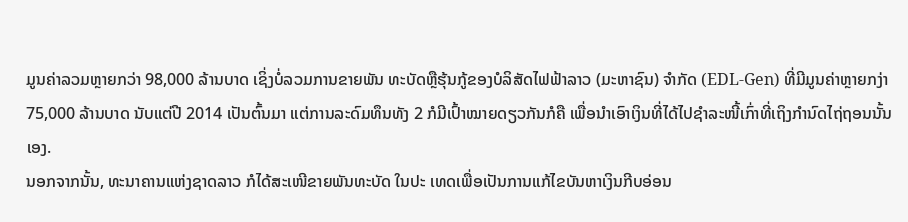ມູນຄ່າລວມຫຼາຍກວ່າ 98,000 ລ້ານບາດ ເຊິ່ງບໍ່ລວມການຂາຍພັນ ທະບັດຫຼືຮຸ້ນກູ້ຂອງບໍລິສັດໄຟຟ້າລາວ (ມະຫາຊົນ) ຈໍາກັດ (EDL-Gen) ທີ່ມີມູນຄ່າຫຼາຍກງ່າ 75,000 ລ້ານບາດ ນັບແຕ່ປີ 2014 ເປັນຕົ້ນມາ ແຕ່ການລະດົມທຶນທັງ 2 ກໍມີເປົ້າໝາຍດຽວກັນກໍຄື ເພື່ອນໍາເອົາເງິນທີ່ໄດ້ໄປຊໍາລະໜີ້ເກົ່າທີ່ເຖິງກໍານົດໄຖ່ຖອນນັ້ນເອງ.
ນອກຈາກນັ້ນ, ທະນາຄານແຫ່ງຊາດລາວ ກໍໄດ້ສະເໜີຂາຍພັນທະບັດ ໃນປະ ເທດເພື່ອເປັນການແກ້ໄຂບັນຫາເງິນກີບອ່ອນ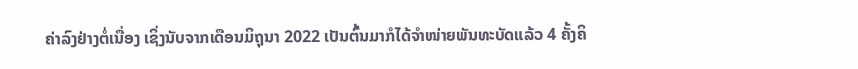ຄ່າລົງຢ່າງຕໍ່ເນື່ອງ ເຊິ່ງນັບຈາກເດືອນມິຖຸນາ 2022 ເປັນຕົ້ນມາກໍໄດ້ຈໍາໜ່າຍພັນທະບັດແລ້ວ 4 ຄັ້ງຄິ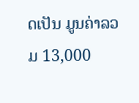ດເປັນ ມູນຄ່າລວມ 13,000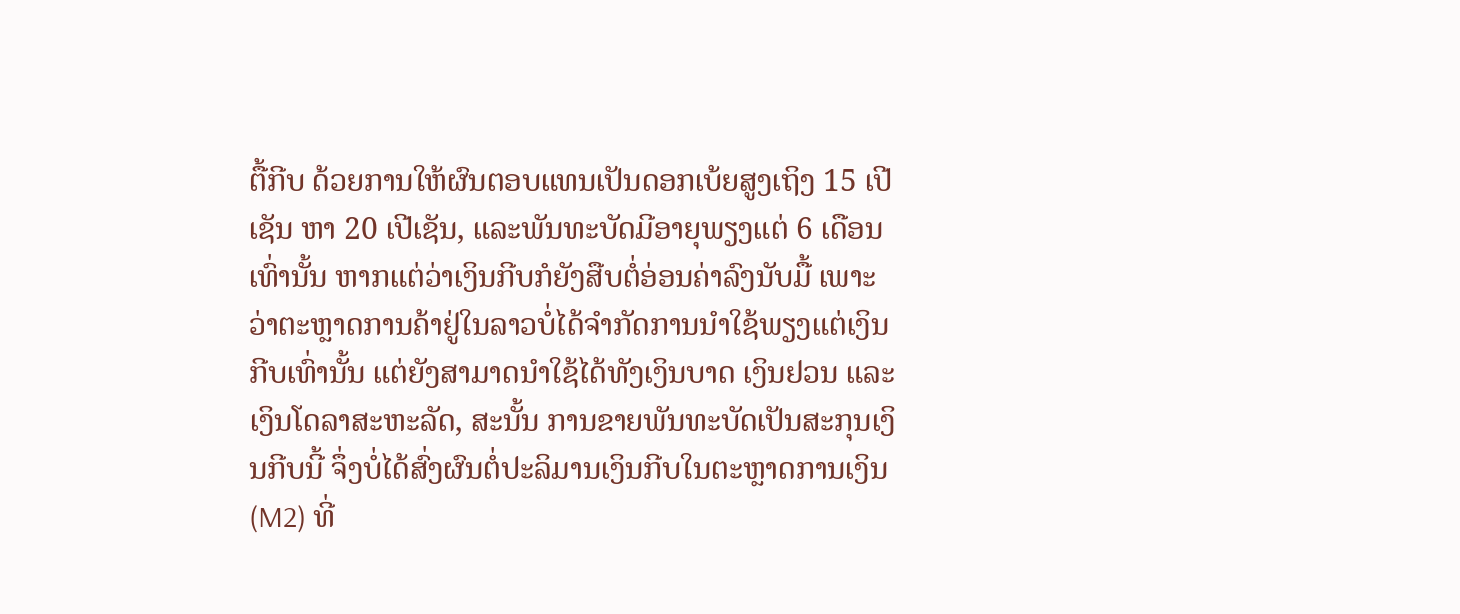ຕື້ກີບ ດ້ວຍການໃຫ້ຜົນຕອບແທນເປັນດອກເບ້ຍສູງເຖິງ 15 ເປີເຊັນ ຫາ 20 ເປີເຊັນ, ແລະພັນທະບັດມີອາຍຸພຽງແຕ່ 6 ເດືອນເທົ່ານັ້ນ ຫາກແຕ່ວ່າເງິນກີບກໍຍັງສືບຕໍ່ອ່ອນຄ່າລົງນັບມື້ ເພາະວ່າຕະຫຼາດການຄ້າຢູ່ໃນລາວບໍ່ໄດ້ຈໍາກັດການນໍາໃຊ້ພຽງແຕ່ເງິນກີບເທົ່ານັ້ນ ແຕ່ຍັງສາມາດນໍາໃຊ້ໄດ້ທັງເງິນບາດ ເງິນຢວນ ແລະເງິນໂດລາສະຫະລັດ, ສະນັ້ນ ການຂາຍພັນທະບັດເປັນສະກຸນເງິນກີບນີ້ ຈຶ່ງບໍ່ໄດ້ສົ່ງຜົນຕໍ່ປະລິມານເງິນກີບໃນຕະຫຼາດການເງິນ (M2) ທີ່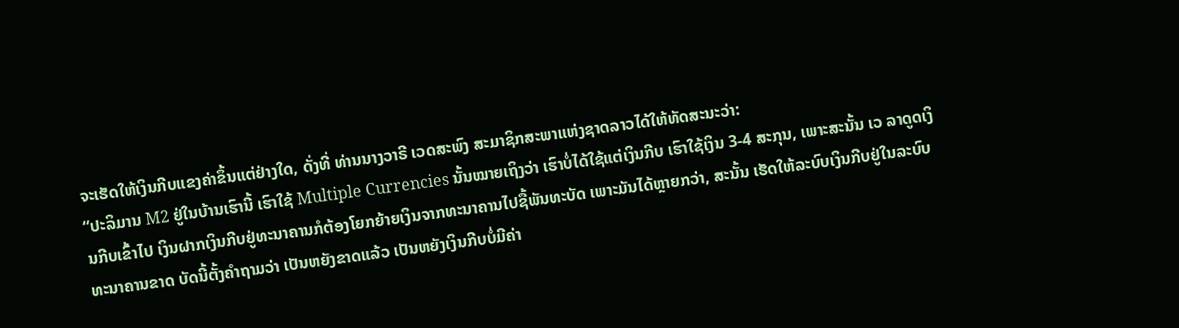ຈະເຮັດໃຫ້ເງິນກີບແຂງຄ່າຂຶ້ນແຕ່ຢ່າງໃດ, ດັ່ງທີ່ ທ່ານນາງວາຣີ ເວດສະພົງ ສະມາຊິກສະພາແຫ່ງຊາດລາວໄດ້ໃຫ້ທັດສະນະວ່າ:
“ປະລິມານ M2 ຢູ່ໃນບ້ານເຮົານີ້ ເຮົາໃຊ້ Multiple Currencies ນັ້ນໝາຍເຖິງວ່າ ເຮົາບໍ່ໄດ້ໃຊ້ແຕ່ເງິນກີບ ເຮົາໃຊ້ເງິນ 3-4 ສະກຸນ, ເພາະສະນັ້ນ ເວ ລາດູດເງິນກີບເຂົ້າໄປ ເງິນຝາກເງິນກີບຢູ່ທະນາຄານກໍຕ້ອງໂຍກຍ້າຍເງິນຈາກທະນາຄານໄປຊື້ພັນທະບັດ ເພາະມັນໄດ້ຫຼາຍກວ່າ, ສະນັ້ນ ເຮັດໃຫ້ລະບົບເງິນກີບຢູ່ໃນລະບົບທະນາຄານຂາດ ບັດນີ້ຕັ້ງຄໍາຖາມວ່າ ເປັນຫຍັງຂາດແລ້ວ ເປັນຫຍັງເງິນກີບບໍ່ມີຄ່າ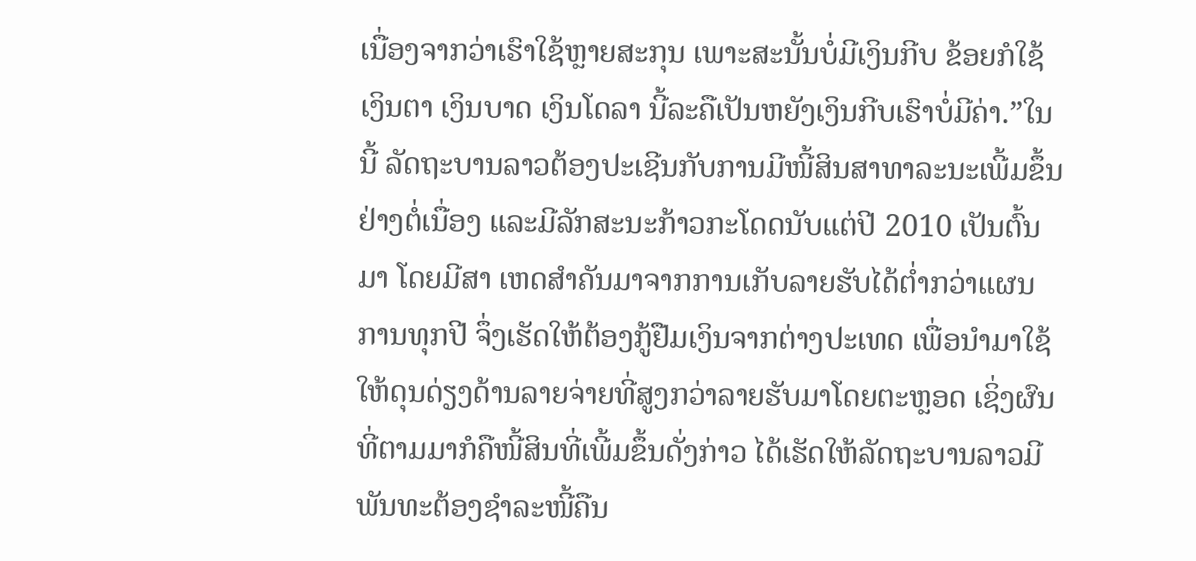ເນື່ອງຈາກວ່າເຮົາໃຊ້ຫຼາຍສະກຸນ ເພາະສະນັ້ນບໍ່ມີເງິນກີບ ຂ້ອຍກໍໃຊ້ເງິນຕາ ເງິນບາດ ເງິນໂດລາ ນີ້ລະຄືເປັນຫຍັງເງິນກີບເຮົາບໍ່ມີຄ່າ.”ໃນນີ້ ລັດຖະບານລາວຕ້ອງປະເຊີນກັບການມີໜີ້ສິນສາທາລະນະເພີ້ມຂຶ້ນຢ່າງຕໍ່ເນື່ອງ ແລະມີລັກສະນະກ້າວກະໂດດນັບແຕ່ປີ 2010 ເປັນຕົ້ນມາ ໂດຍມີສາ ເຫດສໍາຄັນມາຈາກການເກັບລາຍຮັບໄດ້ຕໍ່າກວ່າແຜນການທຸກປີ ຈຶ່ງເຮັດໃຫ້ຕ້ອງກູ້ຢືມເງິນຈາກຕ່າງປະເທດ ເພື່ອນໍາມາໃຊ້ໃຫ້ດຸນດ່ຽງດ້ານລາຍຈ່າຍທີ່ສູງກວ່າລາຍຮັບມາໂດຍຕະຫຼອດ ເຊິ່ງຜົນທີ່ຕາມມາກໍຄືໜີ້ສິນທີ່ເພີ້ມຂຶ້ນດັ່ງກ່າວ ໄດ້ເຮັດໃຫ້ລັດຖະບານລາວມີພັນທະຕ້ອງຊໍາລະໜີ້ຄືນ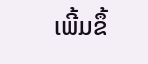ເພີ້ມຂຶ້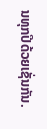ນທຸກປີດ້ວຍເຊັ່ນກັນ.